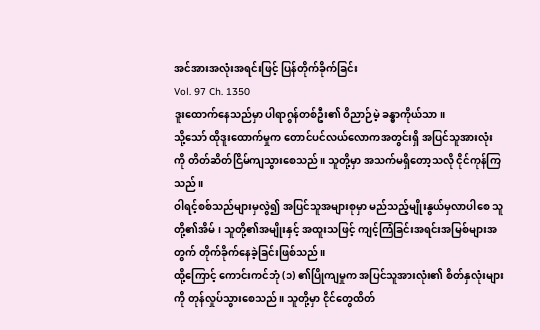အင်အားအလုံးအရင်းဖြင့် ပြန်တိုက်ခိုက်ခြင်း
Vol. 97 Ch. 1350
ဒူးထောက်နေသည်မှာ ပါရာဂွန်တစ်ဦး၏ ဝိညာဉ်မဲ့ ခန္ဓာကိုယ်သာ။
သို့သော် ထိုဒူးထောက်မှုက တောင်ပင်လယ်လောကအတွင်းရှိ အပြင်သူအားလုံးကို တိတ်ဆိတ်ငြိမ်ကျသွားစေသည်။ သူတို့မှာ အသက်မရှိတော့သလို ငိုင်ကုန်ကြသည်။
ဝါရင့်စစ်သည်များမှလွဲ၍ အပြင်သူအများစုမှာ မည်သည့်မျိုးနွယ်မှလာပါစေ သူတို့၏အိမ်၊ သူတို့၏အမျိုးနှင့် အထူးသဖြင့် ကျင့်ကြံခြင်းအရင်းအမြစ်များအတွက် တိုက်ခိုက်နေခဲ့ခြင်းဖြစ်သည်။
ထို့ကြောင့် ကောင်းကင်ဘုံ (၁) ၏ပြိုကျမှုက အပြင်သူအားလုံး၏ စိတ်နှလုံးများကို တုန်လှုပ်သွားစေသည်။ သူတို့မှာ ငိုင်တွေထိတ်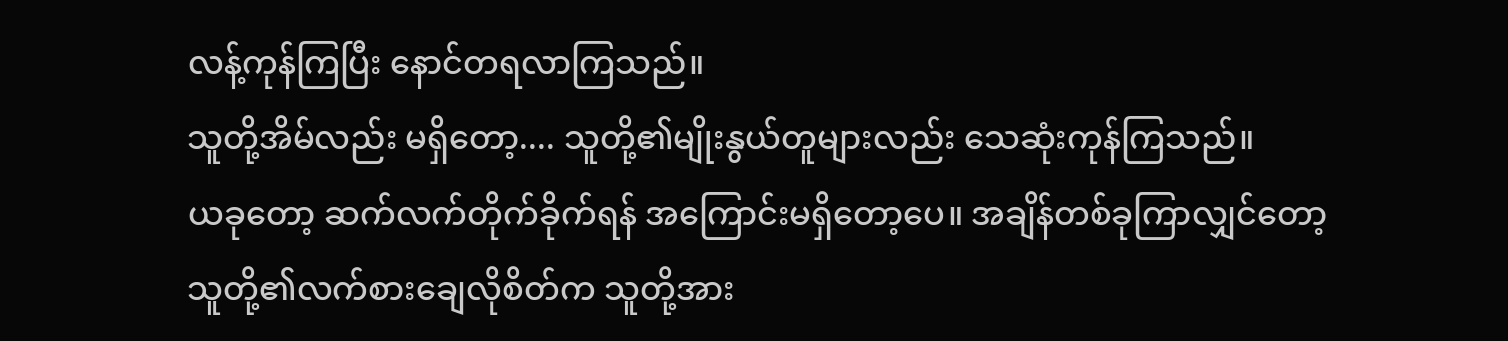လန့်ကုန်ကြပြီး နောင်တရလာကြသည်။
သူတို့အိမ်လည်း မရှိတော့.... သူတို့၏မျိုးနွယ်တူများလည်း သေဆုံးကုန်ကြသည်။
ယခုတော့ ဆက်လက်တိုက်ခိုက်ရန် အကြောင်းမရှိတော့ပေ။ အချိန်တစ်ခုကြာလျှင်တော့ သူတို့၏လက်စားချေလိုစိတ်က သူတို့အား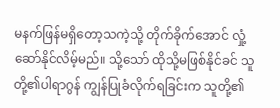မနက်ဖြန်မရှိတော့သကဲ့သို့ တိုက်ခိုက်အောင် လှုံ့ဆော်နိုင်လိမ့်မည်။ သို့သော် ထိုသို့မဖြစ်နိုင်ခင် သူတို့၏ပါရာဂွန် ကျွန်ပြုခံလိုက်ရခြင်းက သူတို့၏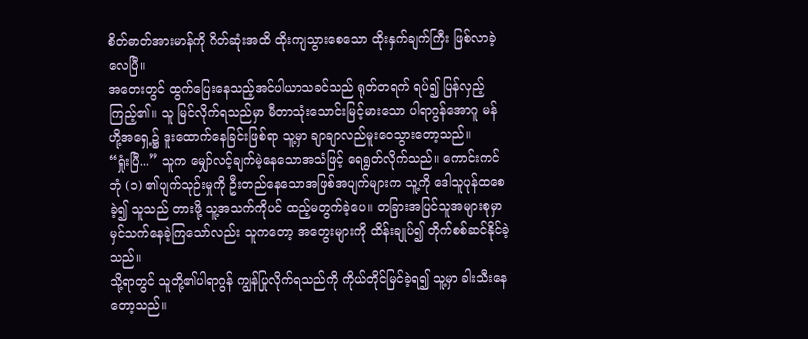စိတ်ဓာတ်အားမာန်ကို ဂိတ်ဆုံးအထိ ထိုးကျသွားစေသော ထိုးနှက်ချက်ကြီး ဖြစ်လာခဲ့လေပြီ။
အတေးတွင် ထွက်ပြေးနေသည့်အင်ပါယာသခင်သည် ရုတ်တရက် ရပ်၍ ပြန်လှည့်ကြည့်၏။ သူ မြင်လိုက်ရသည်မှာ မီတာသုံးသောင်းမြင့်မားသော ပါရာဂွန်အောဂူ မန်ဟို့အရှေ့၌ ဒူးထောက်နေခြင်းဖြစ်ရာ သူ့မှာ ချာချာလည်မူးဝေသွားတော့သည်။
“ရှုံးပြီ...” သူက မျှော်လင့်ချက်မဲ့နေသောအသံဖြင့် ရေရွတ်လိုက်သည်။ ကောင်းကင်ဘုံ (၁) ၏ပျက်သုဉ်းမှုကို ဦးတည်နေသောအဖြစ်အပျက်များက သူ့ကို ဒေါသူပုန်ထစေခဲ့၍ သူသည် တားဖို့ သူ့အသက်ကိုပင် ထည့်မတွက်ခဲ့ပေ။ တခြားအပြင်သူအများစုမှာ မှင်သက်နေခဲ့ကြသော်လည်း သူကတော့ အတွေးများကို ထိန်းချုပ်၍ တိုက်စစ်ဆင်နိုင်ခဲ့သည်။
သို့ရာတွင် သူတို့၏ပါရာဂွန် ကျွန်ပြုလိုက်ရသည်ကို ကိုယ်တိုင်မြင်ခဲ့ရ၍ သူ့မှာ ခါးသီးနေတော့သည်။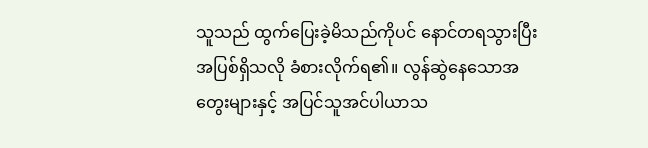သူသည် ထွက်ပြေးခဲ့မိသည်ကိုပင် နောင်တရသွားပြီး အပြစ်ရှိသလို ခံစားလိုက်ရ၏။ လွန်ဆွဲနေသောအတွေးများနှင့် အပြင်သူအင်ပါယာသ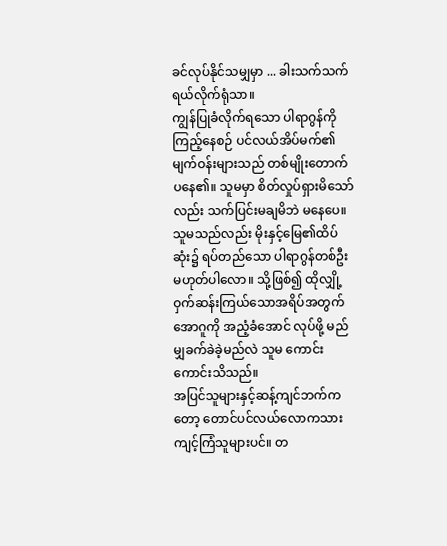ခင်လုပ်နိုင်သမျှမှာ ... ခါးသက်သက်ရယ်လိုက်ရုံသာ။
ကျွန်ပြုခံလိုက်ရသော ပါရာဂွန်ကို ကြည့်နေစဉ် ပင်လယ်အိပ်မက်၏မျက်ဝန်းများသည် တစ်မျိုးတောက်ပနေ၏။ သူမမှာ စိတ်လှုပ်ရှားမိသော်လည်း သက်ပြင်းမချမိဘဲ မနေပေ။ သူမသည်လည်း မိုးနှင့်မြေ၏ထိပ်ဆုံး၌ ရပ်တည်သော ပါရာဂွန်တစ်ဦးမဟုတ်ပါလော။ သို့ဖြစ်၍ ထိုလျှို့ဝှက်ဆန်းကြယ်သောအရိပ်အတွက် အောဂူကို အညံ့ခံအောင် လုပ်ဖို့ မည်မျှခက်ခဲခဲ့မည်လဲ သူမ ကောင်းကောင်းသိသည်။
အပြင်သူများနှင့်ဆန့်ကျင်ဘက်ကတော့ တောင်ပင်လယ်လောကသားကျင့်ကြံသူများပင်။ တ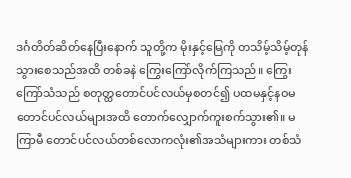ဒင်္ဂတိတ်ဆိတ်နေပြီးနောက် သူတို့က မိုးနှင့်မြေကို တသိမ့်သိမ့်တုန်သွားစေသည်အထိ တစ်ခနဲ ကြွေးကြော်လိုက်ကြသည်။ ကြွေးကြော်သံသည် စတုတ္ထတောင်ပင်လယ်မှစတင်၍ ပထမနှင့်နဝမတောင်ပင်လယ်များအထိ တောက်လျှောက်ကူးစက်သွား၏။ မကြာမီ တောင်ပင်လယ်တစ်လောကလုံး၏အသံများကား တစ်သံ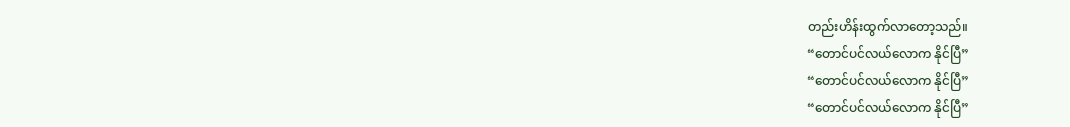တည်းဟိန်းထွက်လာတော့သည်။
“တောင်ပင်လယ်လောက နိုင်ပြီ”
“တောင်ပင်လယ်လောက နိုင်ပြီ”
“တောင်ပင်လယ်လောက နိုင်ပြီ”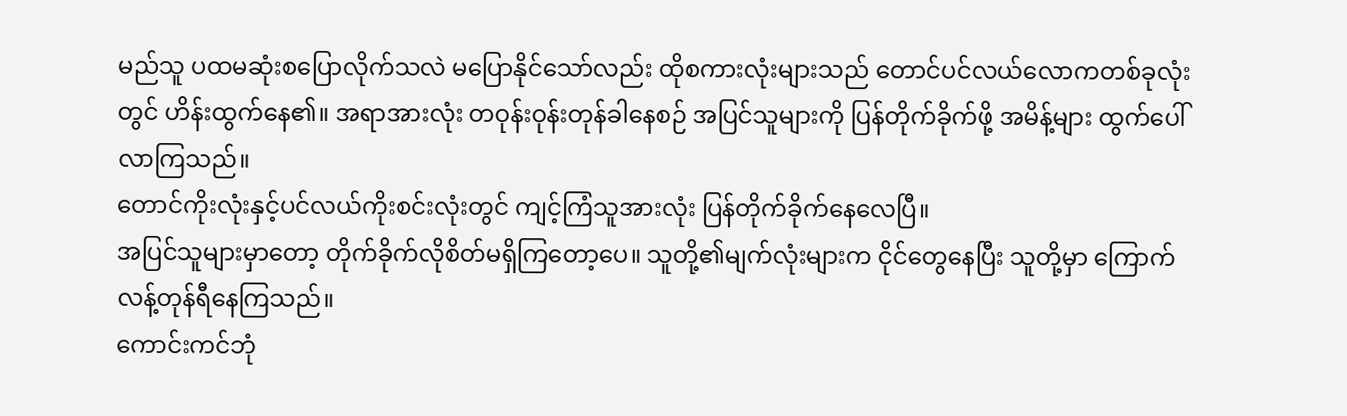မည်သူ ပထမဆုံးစပြောလိုက်သလဲ မပြောနိုင်သော်လည်း ထိုစကားလုံးများသည် တောင်ပင်လယ်လောကတစ်ခုလုံးတွင် ဟိန်းထွက်နေ၏။ အရာအားလုံး တဝုန်းဝုန်းတုန်ခါနေစဉ် အပြင်သူများကို ပြန်တိုက်ခိုက်ဖို့ အမိန့်များ ထွက်ပေါ်လာကြသည်။
တောင်ကိုးလုံးနှင့်ပင်လယ်ကိုးစင်းလုံးတွင် ကျင့်ကြံသူအားလုံး ပြန်တိုက်ခိုက်နေလေပြီ။
အပြင်သူများမှာတော့ တိုက်ခိုက်လိုစိတ်မရှိကြတော့ပေ။ သူတို့၏မျက်လုံးများက ငိုင်တွေနေပြီး သူတို့မှာ ကြောက်လန့်တုန်ရီနေကြသည်။
ကောင်းကင်ဘုံ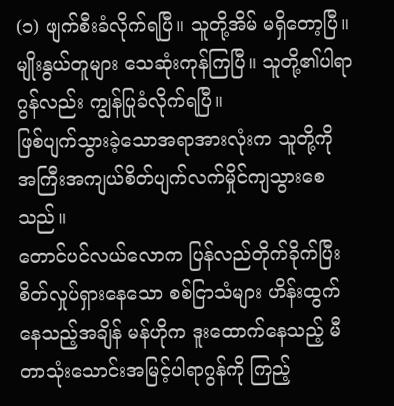(၁) ဖျက်စီးခံလိုက်ရပြီ။ သူတို့အိမ် မရှိတော့ပြီ။ မျိုးနွယ်တူများ သေဆုံးကုန်ကြပြီ။ သူတို့၏ပါရာဂွန်လည်း ကျွန်ပြုခံလိုက်ရပြီ။
ဖြစ်ပျက်သွားခဲ့သောအရာအားလုံးက သူတို့ကို အကြီးအကျယ်စိတ်ပျက်လက်မှိုင်ကျသွားစေသည်။
တောင်ပင်လယ်လောက ပြန်လည်တိုက်ခိုက်ပြီး စိတ်လှုပ်ရှားနေသော စစ်ငြာသံများ ဟိန်းထွက်နေသည့်အချိန် မန်ဟိုက ဒူးထောက်နေသည့် မီတာသုံးသောင်းအမြင့်ပါရာဂွန်ကို ကြည့်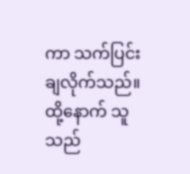ကာ သက်ပြင်းချလိုက်သည်။
ထို့နောက် သူသည်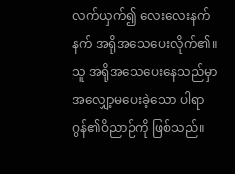လက်ယှက်၍ လေးလေးနက်နက် အရိုအသေပေးလိုက်၏။
သူ အရိုအသေပေးနေသည်မှာ အလျှော့မပေးခဲ့သော ပါရာဂွန်၏ဝိညာဉ်ကို ဖြစ်သည်။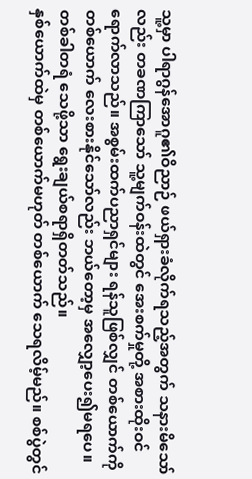သူ့မှာ ပါရာဂွန်အောဂူ၏ဝိညာဉ် ဖယ်ရှားခံလိုက်ရသည့်အတွက် သနားမိသော်လည်း တခဏကြာသော် သူ့မျက်ဝန်းထဲတွင် အေးစက်မှုတို့ အစားထိုးဝင်ရောက်လာသည်။ အစွမ်းထက်ပညာရှင်များ ရန်သူဖြစ်လျှင် တစ်ယောက်ကိုတစ်ယောက် လေးစားနိုင်သော်လည်း ဘယ်တော့မှ အလျှော့ပေး၍မရပေ။
တစ်ခါတရံ သေဖို့သာ ရွေးချယ်စရာရှိတတ်သည်။
နှစ်ယောက်ထဲမှ တစ်ယောက်မဟုတ် တစ်ယောက် သေရလိမ့်မည်။ စစ်ပွဲတွင်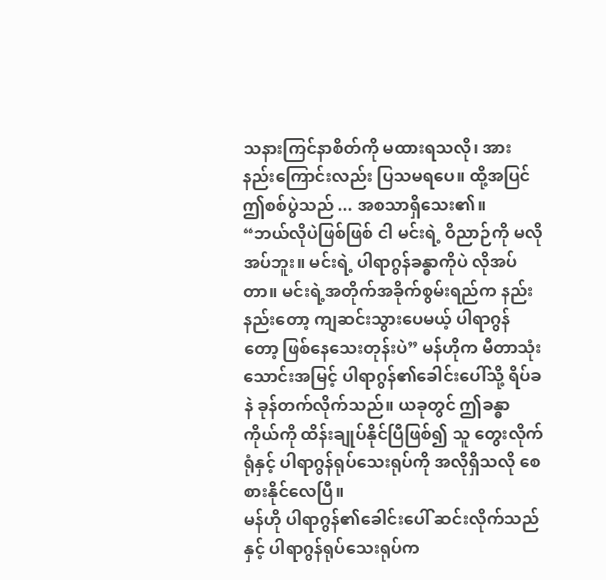သနားကြင်နာစိတ်ကို မထားရသလို၊ အားနည်းကြောင်းလည်း ပြသမရပေ။ ထို့အပြင် ဤစစ်ပွဲသည် ... အစသာရှိသေး၏။
“ဘယ်လိုပဲဖြစ်ဖြစ် ငါ မင်းရဲ့ ဝိညာဉ်ကို မလိုအပ်ဘူး။ မင်းရဲ့ ပါရာဂွန်ခန္ဓာကိုပဲ လိုအပ်တာ။ မင်းရဲ့အတိုက်အခိုက်စွမ်းရည်က နည်းနည်းတော့ ကျဆင်းသွားပေမယ့် ပါရာဂွန်တော့ ဖြစ်နေသေးတုန်းပဲ” မန်ဟိုက မီတာသုံးသောင်းအမြင့် ပါရာဂွန်၏ခေါင်းပေါ်သို့ ရိပ်ခနဲ ခုန်တက်လိုက်သည်။ ယခုတွင် ဤခန္ဓာကိုယ်ကို ထိန်းချုပ်နိုင်ပြီဖြစ်၍ သူ တွေးလိုက်ရုံနှင့် ပါရာဂွန်ရုပ်သေးရုပ်ကို အလိုရှိသလို စေစားနိုင်လေပြီ။
မန်ဟို ပါရာဂွန်၏ခေါင်းပေါ် ဆင်းလိုက်သည်နှင့် ပါရာဂွန်ရုပ်သေးရုပ်က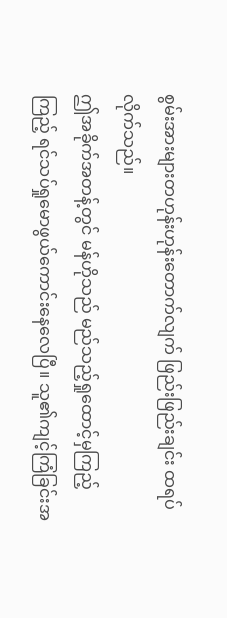စွမ်းအားများတဟုန်းဟုန်းတောက်လျက် ဖြည်းဖြည်းချင်း ထရပ်လိုက်သည်။
ဤအခိုက်အတန့်တွင် မန်ဟိုသည် မည်သည့်ရှုထောင့်မှကြည့်ကြည့် ရင်သပ်ရှုမောဖွယ်ကောင်းနေလေပြီ။ သူ၏ကျင့်ကြံခြင်းအ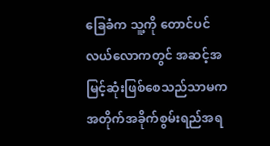ခြေခံက သူ့ကို တောင်ပင်လယ်လောကတွင် အဆင့်အမြင့်ဆုံးဖြစ်စေသည်သာမက အတိုက်အခိုက်စွမ်းရည်အရ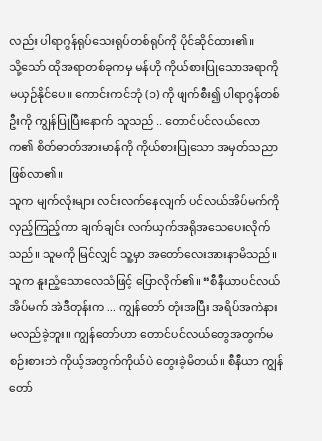လည်း ပါရာဂွန်ရုပ်သေးရုပ်တစ်ရုပ်ကို ပိုင်ဆိုင်ထား၏။
သို့သော် ထိုအရာတစ်ခုကမှ မန်ဟို ကိုယ်စားပြုသောအရာကို မယှဉ်နိုင်ပေ။ ကောင်းကင်ဘုံ (၁) ကို ဖျက်စီး၍ ပါရာဂွန်တစ်ဦးကို ကျွန်ပြုပြီးနောက် သူသည် .. တောင်ပင်လယ်လောက၏ စိတ်ဓာတ်အားမာန်ကို ကိုယ်စားပြုသော အမှတ်သညာဖြစ်လာ၏။
သူက မျက်လုံးများ လင်းလက်နေလျက် ပင်လယ်အိပ်မက်ကို လှည့်ကြည့်ကာ ချက်ချင်း လက်ယှက်အရိုအသေပေးလိုက်သည်။ သူမကို မြင်လျှင် သူ့မှာ အတော်လေးအားနာမိသည်။ သူက နူးညံ့သောလေသံဖြင့် ပြောလိုက်၏။ “စီနီယာပင်လယ်အိပ်မက် အဲဒီတုန်းက ... ကျွန်တော် တုံးအပြီး အရိပ်အကဲနားမလည်ခဲ့ဘူး။ ကျွန်တော်ဟာ တောင်ပင်လယ်တွေအတွက်မစဉ်းစားဘဲ ကိုယ့်အတွက်ကိုယ်ပဲ တွေးခဲ့မိတယ်။ စီနီယာ ကျွန်တော်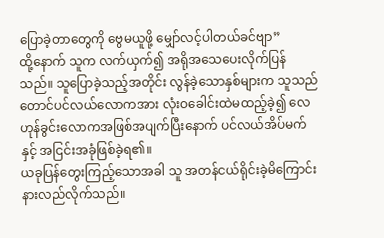ပြောခဲ့တာတွေကို ဗွေမယူဖို့ မျှော်လင့်ပါတယ်ခင်ဗျာ”
ထို့နောက် သူက လက်ယှက်၍ အရိုအသေပေးလိုက်ပြန်သည်။ သူပြောခဲ့သည့်အတိုင်း လွန်ခဲ့သောနှစ်များက သူသည် တောင်ပင်လယ်လောကအား လုံးဝခေါင်းထဲမထည့်ခဲ့၍ လေဟုန်ခွင်းလောကအဖြစ်အပျက်ပြီးနောက် ပင်လယ်အိပ်မက်နှင့် အငြင်းအခုံဖြစ်ခဲ့ရ၏။
ယခုပြန်တွေးကြည့်သောအခါ သူ အတန်ငယ်ရိုင်းခဲ့မိကြောင်း နားလည်လိုက်သည်။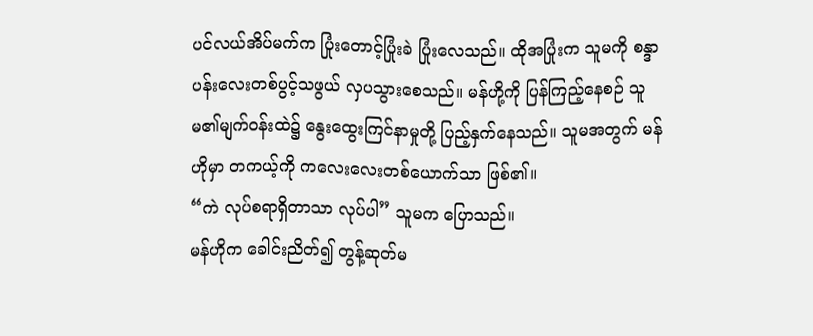ပင်လယ်အိပ်မက်က ပြုံးတောင့်ပြုံးခဲ ပြုံးလေသည်။ ထိုအပြုံးက သူမကို စန္ဒာပန်းလေးတစ်ပွင့်သဖွယ် လှပသွားစေသည်။ မန်ဟို့ကို ပြန်ကြည့်နေစဉ် သူမ၏မျက်ဝန်းထဲ၌ နွေးထွေးကြင်နာမှုတို့ ပြည့်နှက်နေသည်။ သူမအတွက် မန်ဟိုမှာ တကယ့်ကို ကလေးလေးတစ်ယောက်သာ ဖြစ်၏။
“ကဲ လုပ်စရာရှိတာသာ လုပ်ပါ” သူမက ပြောသည်။
မန်ဟိုက ခေါင်းညိတ်၍ တွန့်ဆုတ်မ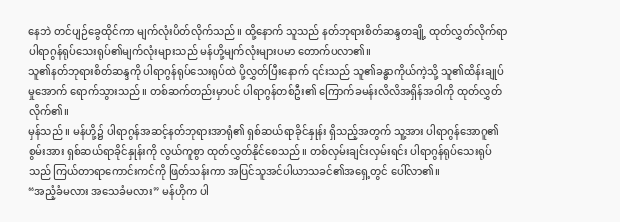နေဘဲ တင်ပျဉ်ခွေထိုင်ကာ မျက်လုံးပိတ်လိုက်သည်။ ထို့နောက် သူသည် နတ်ဘုရားစိတ်ဆန္ဒတချို့ ထုတ်လွှတ်လိုက်ရာ ပါရာဂွန်ရုပ်သေးရုပ်၏မျက်လုံးများသည် မန်ဟို့မျက်လုံးများပမာ တောက်ပလာ၏။
သူ၏နတ်ဘုရားစိတ်ဆန္ဒကို ပါရာဂွန်ရုပ်သေးရုပ်ထဲ ပို့လွှတ်ပြီးနောက် ၎င်းသည် သူ၏ခန္ဓာကိုယ်ကဲ့သို့ သူ၏ထိန်းချုပ်မှုအောက် ရောက်သွားသည်။ တစ်ဆက်တည်းမှာပင် ပါရာဂွန်တစ်ဦး၏ ကြောက်ခမန်းလိလိအရှိန်အဝါကို ထုတ်လွှတ်လိုက်၏။
မှန်သည် ။ မန်ဟို့၌ ပါရာဂွန်အဆင့်နတ်ဘုရားအာရုံ၏ ရှစ်ဆယ်ရာခိုင်နှုန်း ရှိသည့်အတွက် သူ့အား ပါရာဂွန်အောဂူ၏စွမ်းအား ရှစ်ဆယ်ရာခိုင်နှုန်းကို လွယ်ကူစွာ ထုတ်လွှတ်နိုင်စေသည်။ တစ်လှမ်းချင်းလှမ်းရင်း ပါရာဂွန်ရုပ်သေးရုပ်သည် ကြယ်တာရာကောင်းကင်ကို ဖြတ်သန်းကာ အပြင်သူအင်ပါယာသခင်၏အရှေ့တွင် ပေါ်လာ၏။
“အညံ့ခံမလား အသေခံမလား” မန်ဟိုက ပါ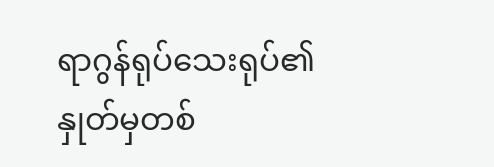ရာဂွန်ရုပ်သေးရုပ်၏နှုတ်မှတစ်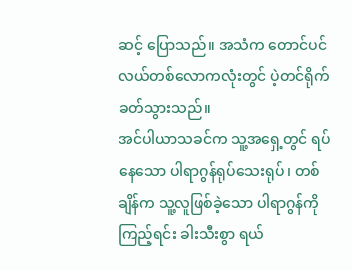ဆင့် ပြောသည်။ အသံက တောင်ပင်လယ်တစ်လောကလုံးတွင် ပဲ့တင်ရိုက်ခတ်သွားသည်။
အင်ပါယာသခင်က သူ့အရှေ့တွင် ရပ်နေသော ပါရာဂွန်ရုပ်သေးရုပ်၊ တစ်ချိန်က သူ့လူဖြစ်ခဲ့သော ပါရာဂွန်ကို ကြည့်ရင်း ခါးသီးစွာ ရယ်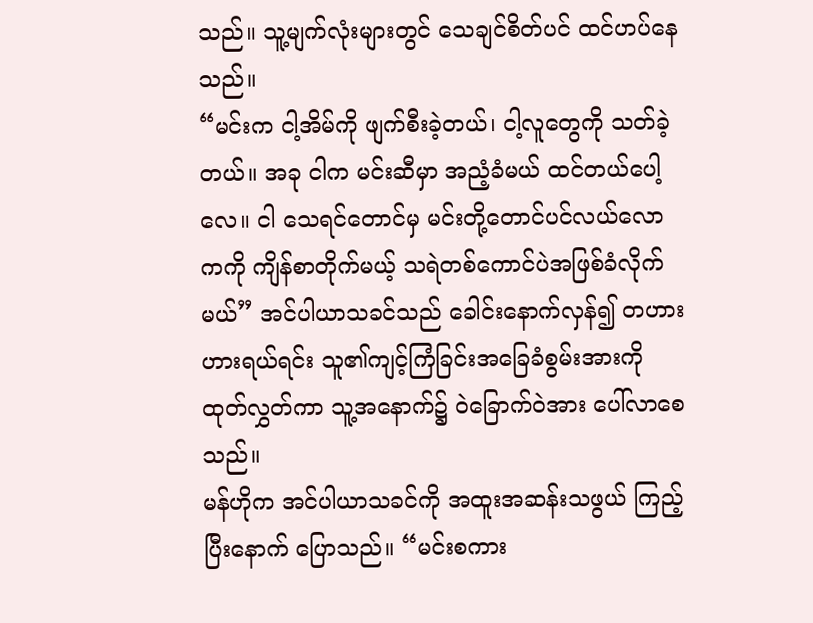သည်။ သူ့မျက်လုံးများတွင် သေချင်စိတ်ပင် ထင်ဟပ်နေသည်။
“မင်းက ငါ့အိမ်ကို ဖျက်စီးခဲ့တယ်၊ ငါ့လူတွေကို သတ်ခဲ့တယ်။ အခု ငါက မင်းဆီမှာ အညံ့ခံမယ် ထင်တယ်ပေါ့လေ။ ငါ သေရင်တောင်မှ မင်းတို့တောင်ပင်လယ်လောကကို ကျိန်စာတိုက်မယ့် သရဲတစ်ကောင်ပဲအဖြစ်ခံလိုက်မယ်” အင်ပါယာသခင်သည် ခေါင်းနောက်လှန်၍ တဟားဟားရယ်ရင်း သူ၏ကျင့်ကြံခြင်းအခြေခံစွမ်းအားကို ထုတ်လွှတ်ကာ သူ့အနောက်၌ ဝဲခြောက်ဝဲအား ပေါ်လာစေသည်။
မန်ဟိုက အင်ပါယာသခင်ကို အထူးအဆန်းသဖွယ် ကြည့်ပြီးနောက် ပြောသည်။ “မင်းစကား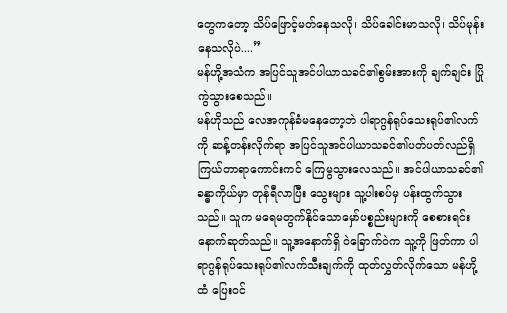တွေကတော့ သိပ်ဖြောင့်မတ်နေသလို၊ သိပ်ခေါင်းမာသလို၊ သိပ်မုန်းနေသလိုပဲ....”
မန်ဟို့အသံက အပြင်သူအင်ပါယာသခင်၏စွမ်းအားကို ချက်ချင်း ပြိုကွဲသွားစေသည်။
မန်ဟိုသည် လေအကုန်ခံမနေတော့ဘဲ ပါရာဂွန်ရုပ်သေးရုပ်၏လက်ကို ဆန့်တန်းလိုက်ရာ အပြင်သူအင်ပါယာသခင်၏ပတ်ပတ်လည်ရှိ ကြယ်တာရာကောင်းကင် ကြေမွသွားလေသည်။ အင်ပါယာသခင်၏ခန္ဓာကိုယ်မှာ တုန်ရီလာပြီး သွေးများ သူ့ပါးစပ်မှ ပန်းထွက်သွားသည်။ သူက မရေမတွက်နိုင်သောမှော်ပစ္စည်းများကို စေစားရင်း နောက်ဆုတ်သည်။ သူ့အနောက်ရှိ ဝဲခြောက်ဝဲက သူ့ကို ဖြတ်ကာ ပါရာဂွန်ရုပ်သေးရုပ်၏လက်သီးချက်ကို ထုတ်လွှတ်လိုက်သော မန်ဟို့ထံ ပြေးဝင်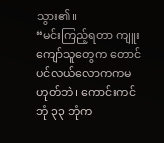သွား၏။
“မင်းကြည့်ရတာ ကျူးကျော်သူတွေက တောင်ပင်လယ်လောကကမဟုတ်ဘဲ၊ ကောင်းကင်ဘုံ ၃၃ ဘုံက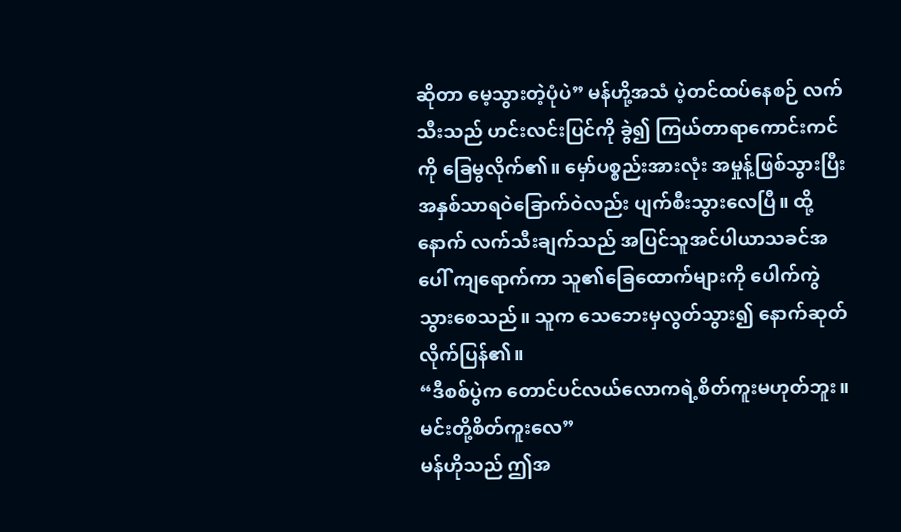ဆိုတာ မေ့သွားတဲ့ပုံပဲ” မန်ဟို့အသံ ပဲ့တင်ထပ်နေစဉ် လက်သီးသည် ဟင်းလင်းပြင်ကို ခွဲ၍ ကြယ်တာရာကောင်းကင်ကို ခြေမွလိုက်၏။ မှော်ပစ္စည်းအားလုံး အမှုန့်ဖြစ်သွားပြီး အနှစ်သာရဝဲခြောက်ဝဲလည်း ပျက်စီးသွားလေပြီ။ ထို့နောက် လက်သီးချက်သည် အပြင်သူအင်ပါယာသခင်အပေါ် ကျရောက်ကာ သူ၏ခြေထောက်များကို ပေါက်ကွဲသွားစေသည်။ သူက သေဘေးမှလွတ်သွား၍ နောက်ဆုတ်လိုက်ပြန်၏။
“ဒီစစ်ပွဲက တောင်ပင်လယ်လောကရဲ့စိတ်ကူးမဟုတ်ဘူး။ မင်းတို့စိတ်ကူးလေ”
မန်ဟိုသည် ဤအ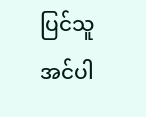ပြင်သူအင်ပါ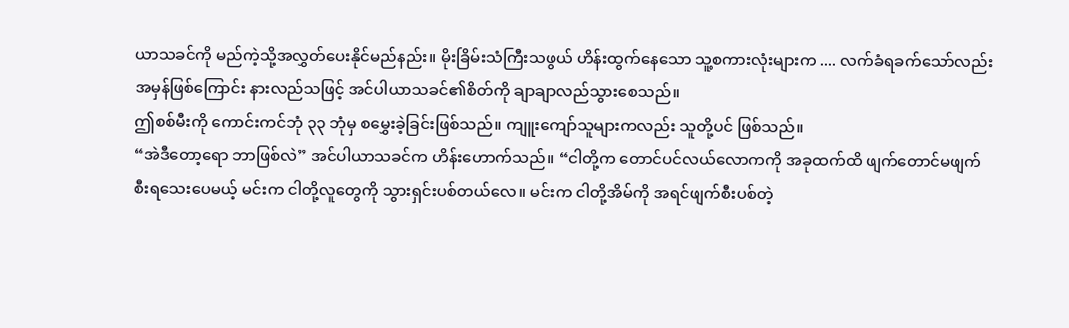ယာသခင်ကို မည်ကဲ့သို့အလွှတ်ပေးနိုင်မည်နည်း။ မိုးခြိမ်းသံကြီးသဖွယ် ဟိန်းထွက်နေသော သူ့စကားလုံးများက .... လက်ခံရခက်သော်လည်း အမှန်ဖြစ်ကြောင်း နားလည်သဖြင့် အင်ပါယာသခင်၏စိတ်ကို ချာချာလည်သွားစေသည်။
ဤစစ်မီးကို ကောင်းကင်ဘုံ ၃၃ ဘုံမှ စမွှေးခဲ့ခြင်းဖြစ်သည်။ ကျူးကျော်သူများကလည်း သူတို့ပင် ဖြစ်သည်။
“အဲဒီတော့ရော ဘာဖြစ်လဲ” အင်ပါယာသခင်က ဟိန်းဟောက်သည်။ “ငါတို့က တောင်ပင်လယ်လောကကို အခုထက်ထိ ဖျက်တောင်မဖျက်စီးရသေးပေမယ့် မင်းက ငါတို့လူတွေကို သွားရှင်းပစ်တယ်လေ။ မင်းက ငါတို့အိမ်ကို အရင်ဖျက်စီးပစ်တဲ့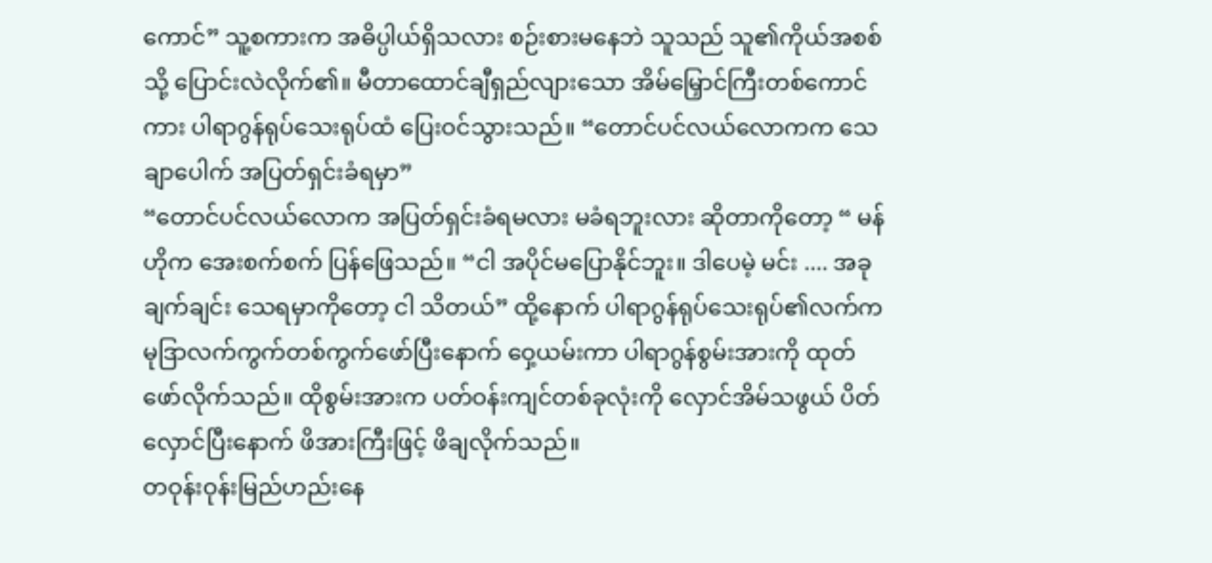ကောင်” သူ့စကားက အဓိပ္ပါယ်ရှိသလား စဉ်းစားမနေဘဲ သူသည် သူ၏ကိုယ်အစစ်သို့ ပြောင်းလဲလိုက်၏။ မီတာထောင်ချီရှည်လျားသော အိမ်မြှောင်ကြီးတစ်ကောင်ကား ပါရာဂွန်ရုပ်သေးရုပ်ထံ ပြေးဝင်သွားသည်။ “တောင်ပင်လယ်လောကက သေချာပေါက် အပြတ်ရှင်းခံရမှာ”
“တောင်ပင်လယ်လောက အပြတ်ရှင်းခံရမလား မခံရဘူးလား ဆိုတာကိုတော့ “ မန်ဟိုက အေးစက်စက် ပြန်ဖြေသည်။ “ငါ အပိုင်မပြောနိုင်ဘူး။ ဒါပေမဲ့ မင်း .... အခုချက်ချင်း သေရမှာကိုတော့ ငါ သိတယ်” ထို့နောက် ပါရာဂွန်ရုပ်သေးရုပ်၏လက်က မုဒြာလက်ကွက်တစ်ကွက်ဖော်ပြီးနောက် ဝှေ့ယမ်းကာ ပါရာဂွန်စွမ်းအားကို ထုတ်ဖော်လိုက်သည်။ ထိုစွမ်းအားက ပတ်ဝန်းကျင်တစ်ခုလုံးကို လှောင်အိမ်သဖွယ် ပိတ်လှောင်ပြီးနောက် ဖိအားကြီးဖြင့် ဖိချလိုက်သည်။
တဝုန်းဝုန်းမြည်ဟည်းနေ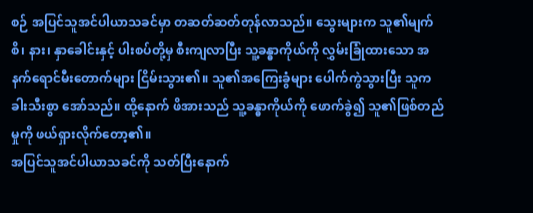စဉ် အပြင်သူအင်ပါယာသခင်မှာ တဆတ်ဆတ်တုန်လာသည်။ သွေးများက သူ၏မျက်စိ၊ နား၊ နှာခေါင်းနှင့် ပါးစပ်တို့မှ စီးကျလာပြီး သူ့ခန္ဓာကိုယ်ကို လွှမ်းခြုံထားသော အနက်ရောင်မီးတောက်များ ငြိမ်းသွား၏။ သူ၏အကြေးခွံများ ပေါက်ကွဲသွားပြီး သူက ခါးသီးစွာ အော်သည်။ ထို့နောက် ဖိအားသည် သူ့ခန္ဓာကိုယ်ကို ဖောက်ခွဲ၍ သူ၏ဖြစ်တည်မှုကို ဖယ်ရှားလိုက်တော့၏။
အပြင်သူအင်ပါယာသခင်ကို သတ်ပြီးနောက်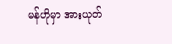မန်ဟိုမှာ အားယုတ်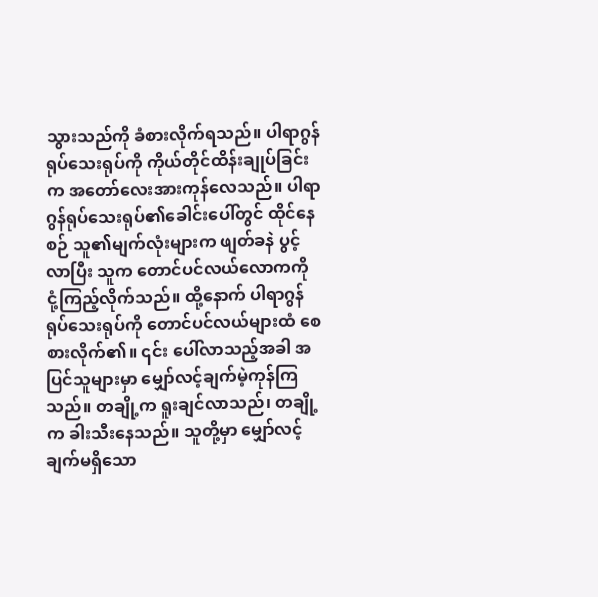သွားသည်ကို ခံစားလိုက်ရသည်။ ပါရာဂွန်ရုပ်သေးရုပ်ကို ကိုယ်တိုင်ထိန်းချုပ်ခြင်းက အတော်လေးအားကုန်လေသည်။ ပါရာဂွန်ရုပ်သေးရုပ်၏ခေါင်းပေါ်တွင် ထိုင်နေစဉ် သူ၏မျက်လုံးများက ဖျတ်ခနဲ ပွင့်လာပြီး သူက တောင်ပင်လယ်လောကကို ငုံ့ကြည့်လိုက်သည်။ ထို့နောက် ပါရာဂွန်ရုပ်သေးရုပ်ကို တောင်ပင်လယ်များထံ စေစားလိုက်၏။ ၎င်း ပေါ်လာသည့်အခါ အပြင်သူများမှာ မျှော်လင့်ချက်မဲ့ကုန်ကြသည်။ တချို့က ရူးချင်လာသည်၊ တချို့က ခါးသီးနေသည်။ သူတို့မှာ မျှော်လင့်ချက်မရှိသော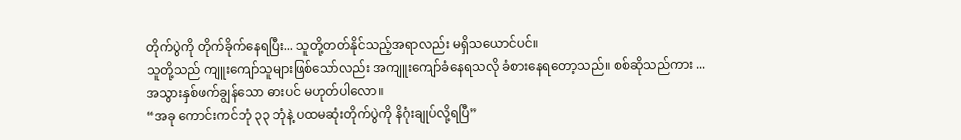တိုက်ပွဲကို တိုက်ခိုက်နေရပြီး... သူတို့တတ်နိုင်သည့်အရာလည်း မရှိသယောင်ပင်။
သူတို့သည် ကျူးကျော်သူများဖြစ်သော်လည်း အကျူးကျော်ခံနေရသလို ခံစားနေရတော့သည်။ စစ်ဆိုသည်ကား ... အသွားနှစ်ဖက်ချွန်သော ဓားပင် မဟုတ်ပါလော။
“အခု ကောင်းကင်ဘုံ ၃၃ ဘုံနဲ့ ပထမဆုံးတိုက်ပွဲကို နိဂုံးချုပ်လို့ရပြီ”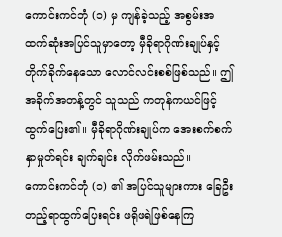ကောင်းကင်ဘုံ (၁) မှ ကျန်ခဲ့သည့် အစွမ်းအထက်ဆုံးအပြင်သူမှာတော့ မှီခိုရာဂိုဏ်းချုပ်နှင့်တိုက်ခိုက်နေသော လောင်လင်းစစ်ဖြစ်သည်။ ဤအခိုက်အတန့်တွင် သူသည် ကတုန်ကယင်ဖြင့် ထွက်ပြေး၏။ မှီခိုရာဂိုဏ်းချုပ်က အေးစက်စက်နှာမှုတ်ရင်း ချက်ချင်း လိုက်ဖမ်းသည်။
ကောင်းကင်ဘုံ (၁) ၏ အပြင်သူများကား ခြေဦးတည့်ရာထွက်ပြေးရင်း ဖရိုဖရဲဖြစ်နေကြ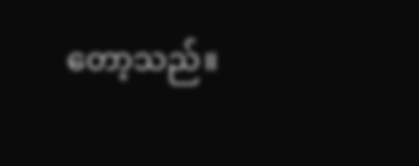တော့သည်။